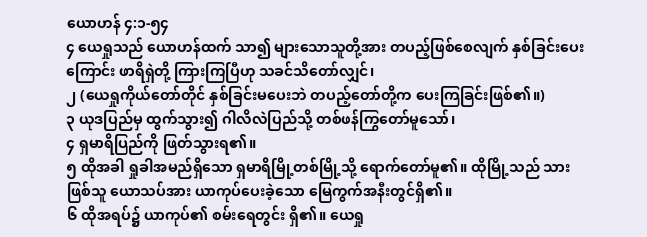ယောဟန် ၄:၁-၅၄
၄ ယေရှုသည် ယောဟန်ထက် သာ၍ များသောသူတို့အား တပည့်ဖြစ်စေလျက် နှစ်ခြင်းပေးကြောင်း ဖာရိရှဲတို့ ကြားကြပြီဟု သခင်သိတော်လျှင်၊
၂ (ယေရှုကိုယ်တော်တိုင် နှစ်ခြင်းမပေးဘဲ တပည့်တော်တို့က ပေးကြခြင်းဖြစ်၏။)
၃ ယုဒပြည်မှ ထွက်သွား၍ ဂါလိလဲပြည်သို့ တစ်ဖန်ကြွတော်မူသော်၊
၄ ရှမာရိပြည်ကို ဖြတ်သွားရ၏။
၅ ထိုအခါ ရှုခါအမည်ရှိသော ရှမာရိမြို့တစ်မြို့သို့ ရောက်တော်မူ၏။ ထိုမြို့သည် သားဖြစ်သူ ယောသပ်အား ယာကုပ်ပေးခဲ့သော မြေကွက်အနီးတွင်ရှိ၏။
၆ ထိုအရပ်၌ ယာကုပ်၏ စမ်းရေတွင်း ရှိ၏။ ယေရှု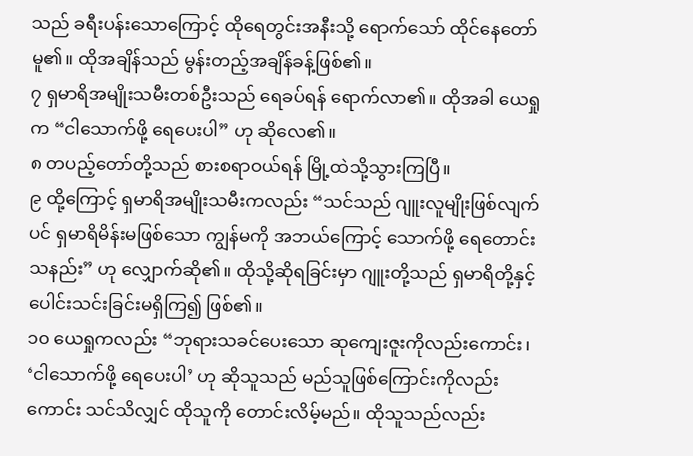သည် ခရီးပန်းသောကြောင့် ထိုရေတွင်းအနီးသို့ ရောက်သော် ထိုင်နေတော်မူ၏။ ထိုအချိန်သည် မွန်းတည့်အချိန်ခန့်ဖြစ်၏။
၇ ရှမာရိအမျိုးသမီးတစ်ဦးသည် ရေခပ်ရန် ရောက်လာ၏။ ထိုအခါ ယေရှုက “ငါသောက်ဖို့ ရေပေးပါ” ဟု ဆိုလေ၏။
၈ တပည့်တော်တို့သည် စားစရာဝယ်ရန် မြို့ထဲသို့သွားကြပြီ။
၉ ထို့ကြောင့် ရှမာရိအမျိုးသမီးကလည်း “သင်သည် ဂျူးလူမျိုးဖြစ်လျက်ပင် ရှမာရိမိန်းမဖြစ်သော ကျွန်မကို အဘယ်ကြောင့် သောက်ဖို့ ရေတောင်းသနည်း” ဟု လျှောက်ဆို၏။ ထိုသို့ဆိုရခြင်းမှာ ဂျူးတို့သည် ရှမာရိတို့နှင့် ပေါင်းသင်းခြင်းမရှိကြ၍ ဖြစ်၏။
၁၀ ယေရှုကလည်း “ဘုရားသခင်ပေးသော ဆုကျေးဇူးကိုလည်းကောင်း၊ ‘ငါသောက်ဖို့ ရေပေးပါ’ ဟု ဆိုသူသည် မည်သူဖြစ်ကြောင်းကိုလည်းကောင်း သင်သိလျှင် ထိုသူကို တောင်းလိမ့်မည်။ ထိုသူသည်လည်း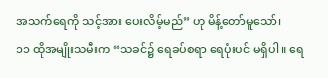အသက်ရေကို သင့်အား ပေးလိမ့်မည်” ဟု မိန့်တော်မူသော်၊
၁၁ ထိုအမျိုးသမီးက “သခင်၌ ရေခပ်စရာ ရေပုံးပင် မရှိပါ။ ရေ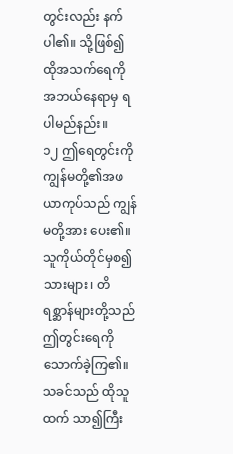တွင်းလည်း နက်ပါ၏။ သို့ဖြစ်၍ ထိုအသက်ရေကို အဘယ်နေရာမှ ရပါမည်နည်း။
၁၂ ဤရေတွင်းကို ကျွန်မတို့၏အဖ ယာကုပ်သည် ကျွန်မတို့အား ပေး၏။ သူကိုယ်တိုင်မှစ၍ သားများ၊ တိရစ္ဆာန်များတို့သည် ဤတွင်းရေကို သောက်ခဲ့ကြ၏။ သခင်သည် ထိုသူထက် သာ၍ကြီး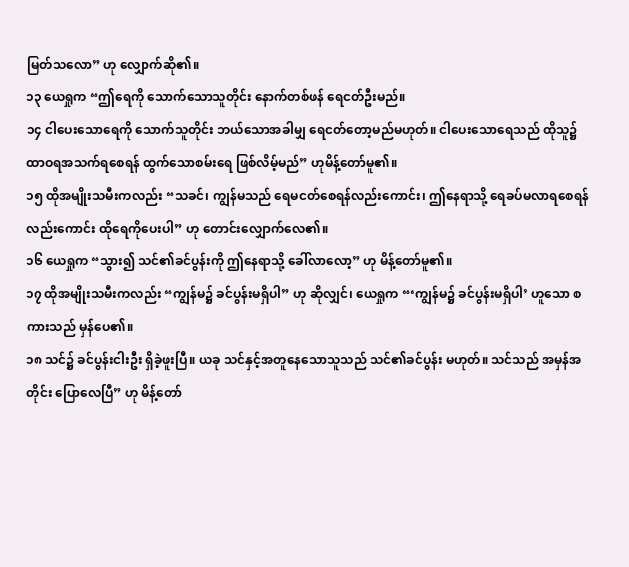မြတ်သလော” ဟု လျှောက်ဆို၏။
၁၃ ယေရှုက “ဤရေကို သောက်သောသူတိုင်း နောက်တစ်ဖန် ရေငတ်ဦးမည်။
၁၄ ငါပေးသောရေကို သောက်သူတိုင်း ဘယ်သောအခါမျှ ရေငတ်တော့မည်မဟုတ်။ ငါပေးသောရေသည် ထိုသူ၌ ထာဝရအသက်ရစေရန် ထွက်သောစမ်းရေ ဖြစ်လိမ့်မည်” ဟုမိန့်တော်မူ၏။
၁၅ ထိုအမျိုးသမီးကလည်း “သခင်၊ ကျွန်မသည် ရေမငတ်စေရန်လည်းကောင်း၊ ဤနေရာသို့ ရေခပ်မလာရစေရန်လည်းကောင်း ထိုရေကိုပေးပါ” ဟု တောင်းလျှောက်လေ၏။
၁၆ ယေရှုက “သွား၍ သင်၏ခင်ပွန်းကို ဤနေရာသို့ ခေါ်လာလော့” ဟု မိန့်တော်မူ၏။
၁၇ ထိုအမျိုးသမီးကလည်း “ကျွန်မ၌ ခင်ပွန်းမရှိပါ” ဟု ဆိုလျှင်၊ ယေရှုက “‘ကျွန်မ၌ ခင်ပွန်းမရှိပါ’ ဟူသော စကားသည် မှန်ပေ၏။
၁၈ သင်၌ ခင်ပွန်းငါးဦး ရှိခဲ့ဖူးပြီ။ ယခု သင်နှင့်အတူနေသောသူသည် သင်၏ခင်ပွန်း မဟုတ်။ သင်သည် အမှန်အတိုင်း ပြောလေပြီ” ဟု မိန့်တော်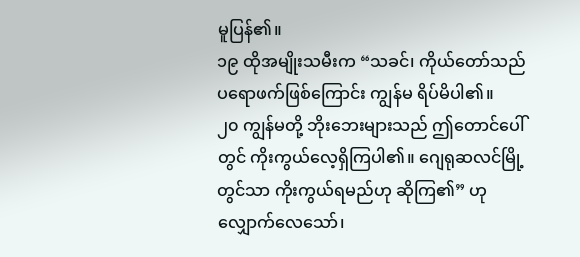မူပြန်၏။
၁၉ ထိုအမျိုးသမီးက “သခင်၊ ကိုယ်တော်သည် ပရောဖက်ဖြစ်ကြောင်း ကျွန်မ ရိပ်မိပါ၏။
၂၀ ကျွန်မတို့ ဘိုးဘေးများသည် ဤတောင်ပေါ်တွင် ကိုးကွယ်လေ့ရှိကြပါ၏။ ဂျေရုဆလင်မြို့တွင်သာ ကိုးကွယ်ရမည်ဟု ဆိုကြ၏” ဟု လျှောက်လေသော်၊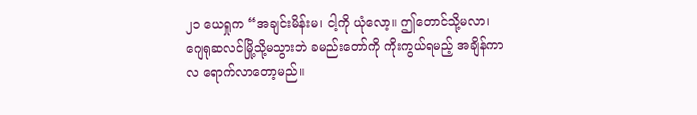၂၁ ယေရှုက “အချင်းမိန်းမ၊ ငါ့ကို ယုံလော့။ ဤတောင်သို့မလာ၊ ဂျေရုဆလင်မြို့သို့မသွားဘဲ ခမည်းတော်ကို ကိုးကွယ်ရမည့် အချိန်ကာလ ရောက်လာတော့မည်။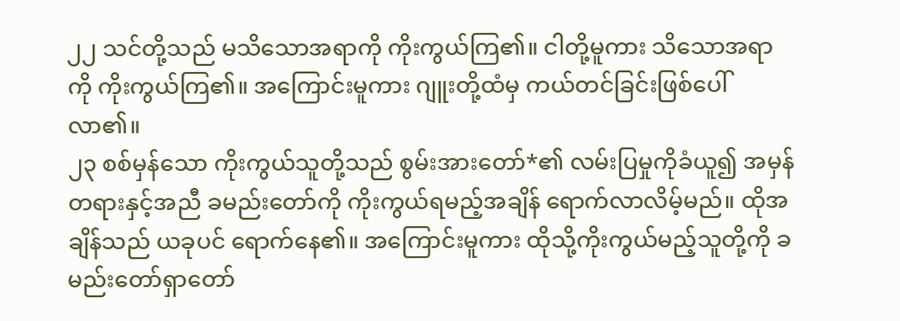၂၂ သင်တို့သည် မသိသောအရာကို ကိုးကွယ်ကြ၏။ ငါတို့မူကား သိသောအရာကို ကိုးကွယ်ကြ၏။ အကြောင်းမူကား ဂျူးတို့ထံမှ ကယ်တင်ခြင်းဖြစ်ပေါ်လာ၏။
၂၃ စစ်မှန်သော ကိုးကွယ်သူတို့သည် စွမ်းအားတော်*၏ လမ်းပြမှုကိုခံယူ၍ အမှန်တရားနှင့်အညီ ခမည်းတော်ကို ကိုးကွယ်ရမည့်အချိန် ရောက်လာလိမ့်မည်။ ထိုအချိန်သည် ယခုပင် ရောက်နေ၏။ အကြောင်းမူကား ထိုသို့ကိုးကွယ်မည့်သူတို့ကို ခမည်းတော်ရှာတော်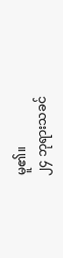မူ၏။
၂၄ ဘုရားသခင်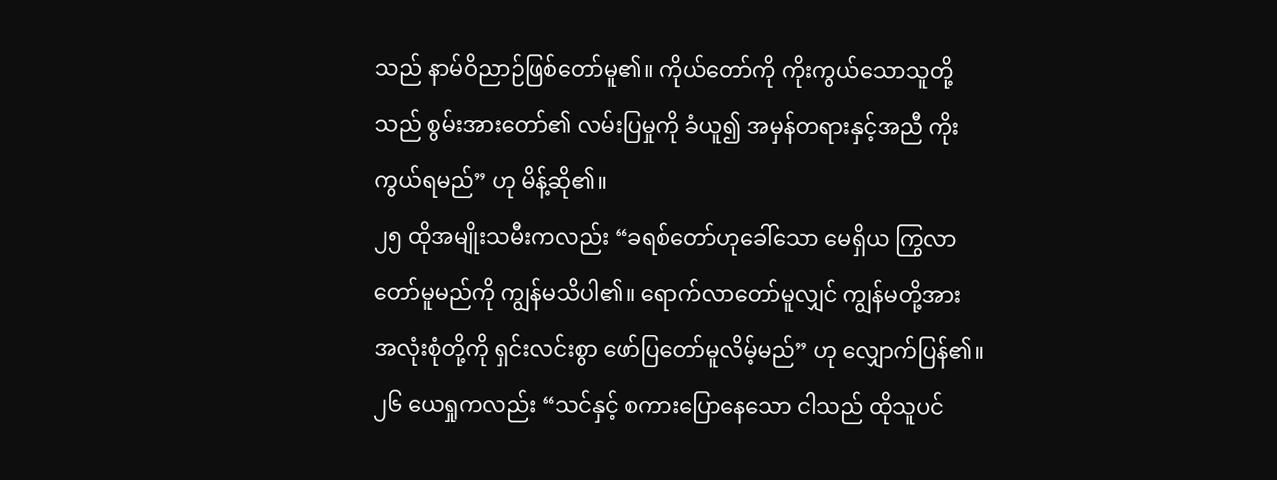သည် နာမ်ဝိညာဉ်ဖြစ်တော်မူ၏။ ကိုယ်တော်ကို ကိုးကွယ်သောသူတို့သည် စွမ်းအားတော်၏ လမ်းပြမှုကို ခံယူ၍ အမှန်တရားနှင့်အညီ ကိုးကွယ်ရမည်” ဟု မိန့်ဆို၏။
၂၅ ထိုအမျိုးသမီးကလည်း “ခရစ်တော်ဟုခေါ်သော မေရှိယ ကြွလာတော်မူမည်ကို ကျွန်မသိပါ၏။ ရောက်လာတော်မူလျှင် ကျွန်မတို့အား အလုံးစုံတို့ကို ရှင်းလင်းစွာ ဖော်ပြတော်မူလိမ့်မည်” ဟု လျှောက်ပြန်၏။
၂၆ ယေရှုကလည်း “သင်နှင့် စကားပြောနေသော ငါသည် ထိုသူပင်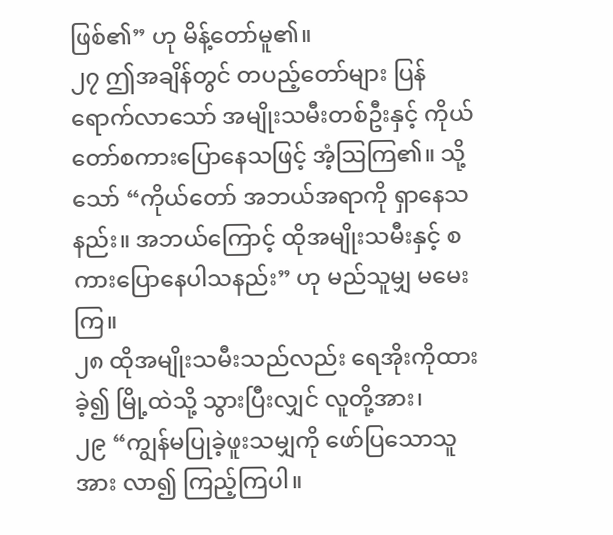ဖြစ်၏” ဟု မိန့်တော်မူ၏။
၂၇ ဤအချိန်တွင် တပည့်တော်များ ပြန်ရောက်လာသော် အမျိုးသမီးတစ်ဦးနှင့် ကိုယ်တော်စကားပြောနေသဖြင့် အံ့သြကြ၏။ သို့သော် “ကိုယ်တော် အဘယ်အရာကို ရှာနေသနည်း။ အဘယ်ကြောင့် ထိုအမျိုးသမီးနှင့် စကားပြောနေပါသနည်း” ဟု မည်သူမျှ မမေးကြ။
၂၈ ထိုအမျိုးသမီးသည်လည်း ရေအိုးကိုထားခဲ့၍ မြို့ထဲသို့ သွားပြီးလျှင် လူတို့အား၊
၂၉ “ကျွန်မပြုခဲ့ဖူးသမျှကို ဖော်ပြသောသူအား လာ၍ ကြည့်ကြပါ။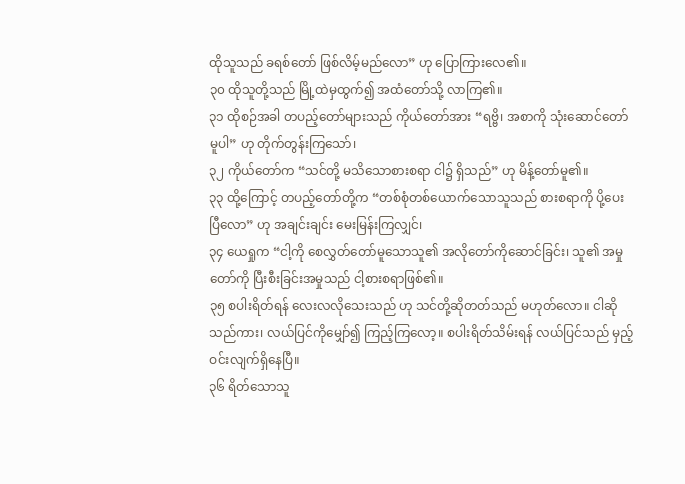ထိုသူသည် ခရစ်တော် ဖြစ်လိမ့်မည်လော” ဟု ပြောကြားလေ၏။
၃၀ ထိုသူတို့သည် မြို့ထဲမှထွက်၍ အထံတော်သို့ လာကြ၏။
၃၁ ထိုစဉ်အခါ တပည့်တော်များသည် ကိုယ်တော်အား “ရဗ္ဗိ၊ အစာကို သုံးဆောင်တော်မူပါ” ဟု တိုက်တွန်းကြသော်၊
၃၂ ကိုယ်တော်က “သင်တို့ မသိသောစားစရာ ငါ၌ ရှိသည်” ဟု မိန့်တော်မူ၏။
၃၃ ထို့ကြောင့် တပည့်တော်တို့က “တစ်စုံတစ်ယောက်သောသူသည် စားစရာကို ပို့ပေးပြီလော” ဟု အချင်းချင်း မေးမြန်းကြလျှင်၊
၃၄ ယေရှုက “ငါ့ကို စေလွှတ်တော်မူသောသူ၏ အလိုတော်ကိုဆောင်ခြင်း၊ သူ၏ အမှုတော်ကို ပြီးစီးခြင်းအမှုသည် ငါ့စားစရာဖြစ်၏။
၃၅ စပါးရိတ်ရန် လေးလလိုသေးသည် ဟု သင်တို့ဆိုတတ်သည် မဟုတ်လော။ ငါဆိုသည်ကား၊ လယ်ပြင်ကိုမျှော်၍ ကြည့်ကြလော့။ စပါးရိတ်သိမ်းရန် လယ်ပြင်သည် မှည့်ဝင်းလျက်ရှိနေပြီ။
၃၆ ရိတ်သောသူ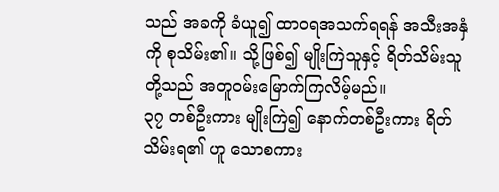သည် အခကို ခံယူ၍ ထာဝရအသက်ရရန် အသီးအနှံကို စုသိမ်း၏။ သို့ဖြစ်၍ မျိုးကြဲသူနှင့် ရိတ်သိမ်းသူတို့သည် အတူဝမ်းမြောက်ကြလိမ့်မည်။
၃၇ တစ်ဦးကား မျိုးကြဲ၍ နောက်တစ်ဦးကား ရိတ်သိမ်းရ၏ ဟူ သောစကား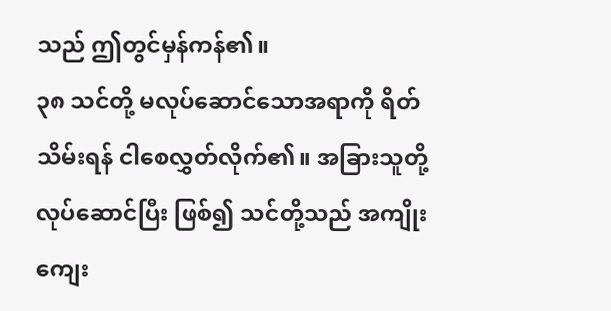သည် ဤတွင်မှန်ကန်၏။
၃၈ သင်တို့ မလုပ်ဆောင်သောအရာကို ရိတ်သိမ်းရန် ငါစေလွှတ်လိုက်၏။ အခြားသူတို့ လုပ်ဆောင်ပြီး ဖြစ်၍ သင်တို့သည် အကျိုးကျေး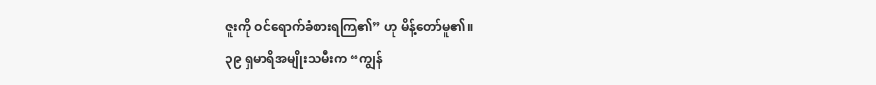ဇူးကို ဝင်ရောက်ခံစားရကြ၏” ဟု မိန့်တော်မူ၏။
၃၉ ရှမာရိအမျိုးသမီးက “ကျွန်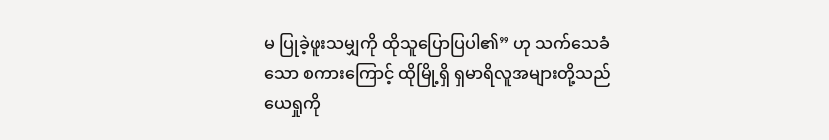မ ပြုခဲ့ဖူးသမျှကို ထိုသူပြောပြပါ၏” ဟု သက်သေခံသော စကားကြောင့် ထိုမြို့ရှိ ရှမာရိလူအများတို့သည် ယေရှုကို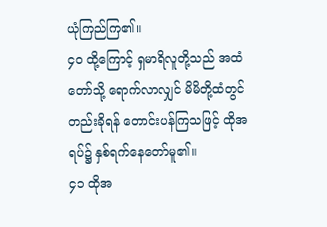ယုံကြည်ကြ၏။
၄၀ ထို့ကြောင့် ရှမာရိလူတို့သည် အထံတော်သို့ ရောက်လာလျှင် မိမိတို့ထံတွင်တည်းခိုရန် တောင်းပန်ကြသဖြင့် ထိုအရပ်၌ နှစ်ရက်နေတော်မူ၏။
၄၁ ထိုအ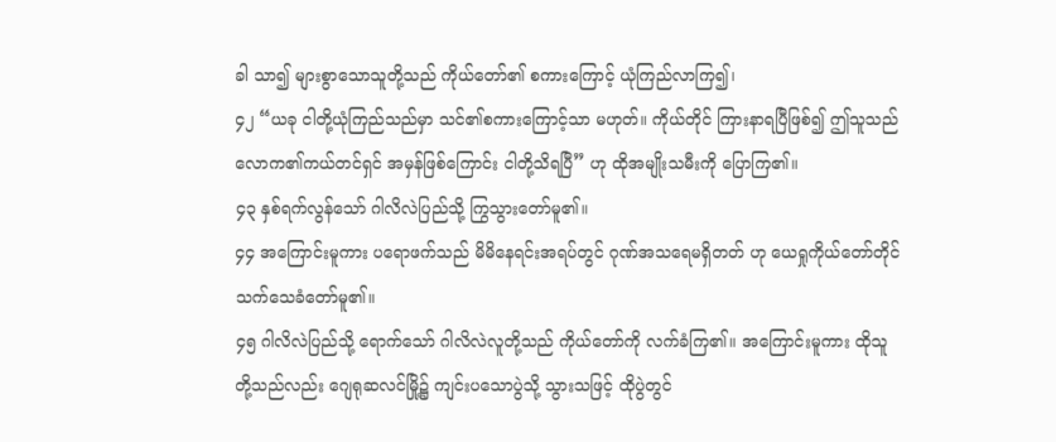ခါ သာ၍ များစွာသောသူတို့သည် ကိုယ်တော်၏ စကားကြောင့် ယုံကြည်လာကြ၍၊
၄၂ “ယခု ငါတို့ယုံကြည်သည်မှာ သင်၏စကားကြောင့်သာ မဟုတ်။ ကိုယ်တိုင် ကြားနာရပြီဖြစ်၍ ဤသူသည် လောက၏ကယ်တင်ရှင် အမှန်ဖြစ်ကြောင်း ငါတို့သိရပြီ” ဟု ထိုအမျိုးသမီးကို ပြောကြ၏။
၄၃ နှစ်ရက်လွန်သော် ဂါလိလဲပြည်သို့ ကြွသွားတော်မူ၏။
၄၄ အကြောင်းမူကား ပရောဖက်သည် မိမိနေရင်းအရပ်တွင် ဂုဏ်အသရေမရှိတတ် ဟု ယေရှုကိုယ်တော်တိုင် သက်သေခံတော်မူ၏။
၄၅ ဂါလိလဲပြည်သို့ ရောက်သော် ဂါလိလဲလူတို့သည် ကိုယ်တော်ကို လက်ခံကြ၏။ အကြောင်းမူကား ထိုသူတို့သည်လည်း ဂျေရုဆလင်မြို့၌ ကျင်းပသောပွဲသို့ သွားသဖြင့် ထိုပွဲတွင်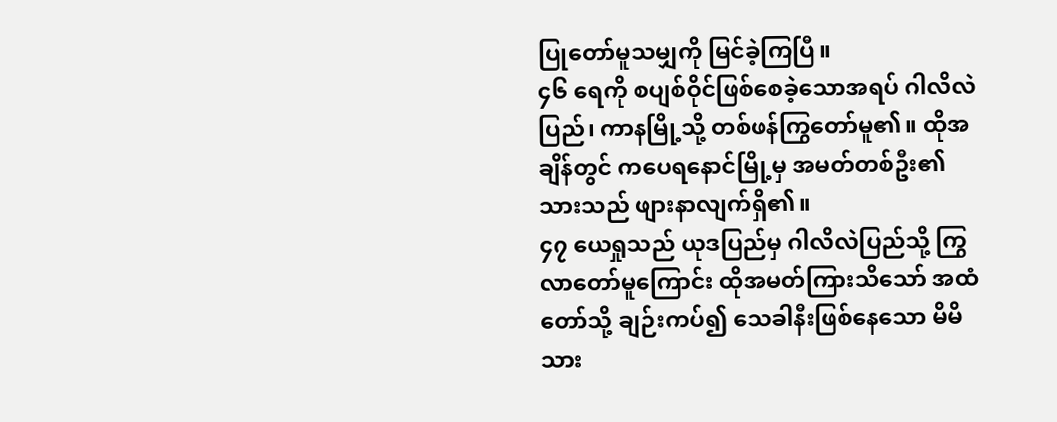ပြုတော်မူသမျှကို မြင်ခဲ့ကြပြီ။
၄၆ ရေကို စပျစ်ဝိုင်ဖြစ်စေခဲ့သောအရပ် ဂါလိလဲပြည်၊ ကာနမြို့သို့ တစ်ဖန်ကြွတော်မူ၏။ ထိုအချိန်တွင် ကပေရနောင်မြို့မှ အမတ်တစ်ဦး၏ သားသည် ဖျားနာလျက်ရှိ၏။
၄၇ ယေရှုသည် ယုဒပြည်မှ ဂါလိလဲပြည်သို့ ကြွလာတော်မူကြောင်း ထိုအမတ်ကြားသိသော် အထံတော်သို့ ချဉ်းကပ်၍ သေခါနီးဖြစ်နေသော မိမိသား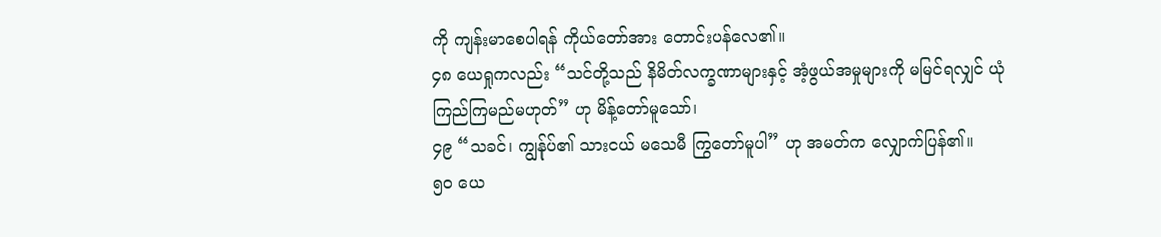ကို ကျန်းမာစေပါရန် ကိုယ်တော်အား တောင်းပန်လေ၏။
၄၈ ယေရှုကလည်း “သင်တို့သည် နိမိတ်လက္ခဏာများနှင့် အံ့ဖွယ်အမှုများကို မမြင်ရလျှင် ယုံကြည်ကြမည်မဟုတ်” ဟု မိန့်တော်မူသော်၊
၄၉ “သခင်၊ ကျွန်ုပ်၏ သားငယ် မသေမီ ကြွတော်မူပါ” ဟု အမတ်က လျှောက်ပြန်၏။
၅၀ ယေ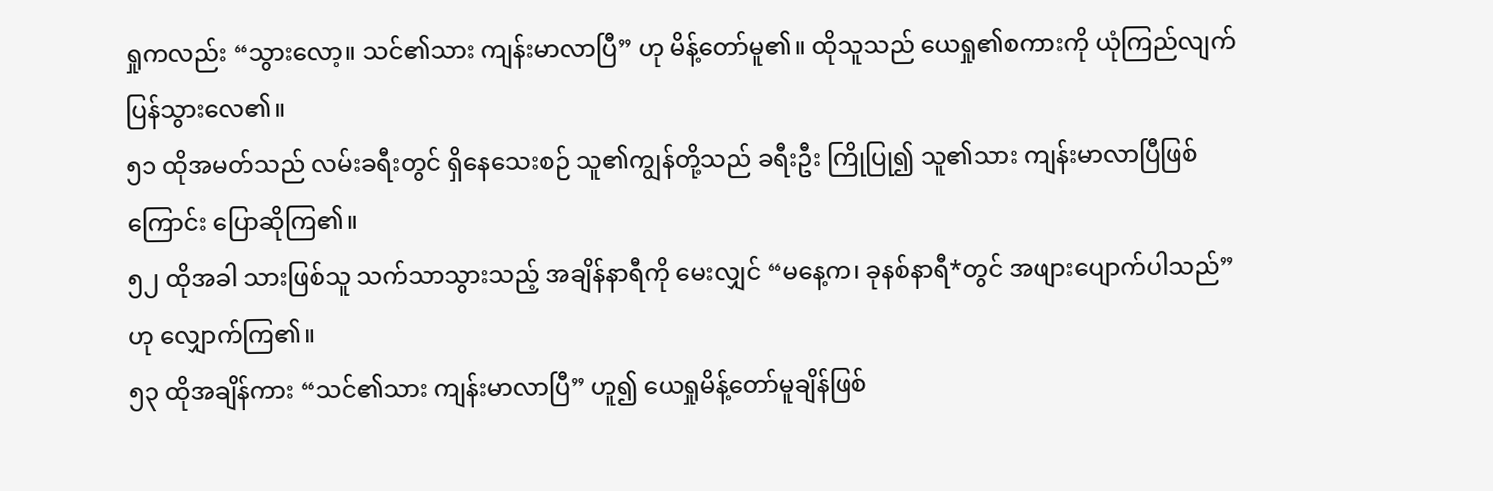ရှုကလည်း “သွားလော့။ သင်၏သား ကျန်းမာလာပြီ” ဟု မိန့်တော်မူ၏။ ထိုသူသည် ယေရှု၏စကားကို ယုံကြည်လျက် ပြန်သွားလေ၏။
၅၁ ထိုအမတ်သည် လမ်းခရီးတွင် ရှိနေသေးစဉ် သူ၏ကျွန်တို့သည် ခရီးဦး ကြိုပြု၍ သူ၏သား ကျန်းမာလာပြီဖြစ်ကြောင်း ပြောဆိုကြ၏။
၅၂ ထိုအခါ သားဖြစ်သူ သက်သာသွားသည့် အချိန်နာရီကို မေးလျှင် “မနေ့က၊ ခုနစ်နာရီ*တွင် အဖျားပျောက်ပါသည်” ဟု လျှောက်ကြ၏။
၅၃ ထိုအချိန်ကား “သင်၏သား ကျန်းမာလာပြီ” ဟူ၍ ယေရှုမိန့်တော်မူချိန်ဖြစ်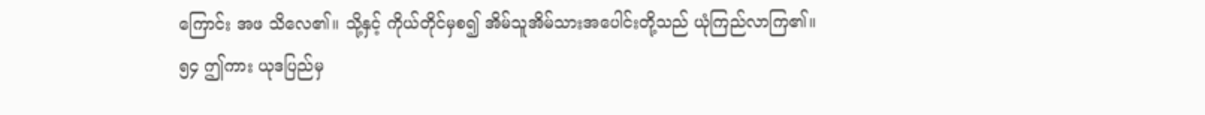ကြောင်း အဖ သိလေ၏။ သို့နှင့် ကိုယ်တိုင်မှစ၍ အိမ်သူအိမ်သားအပေါင်းတို့သည် ယုံကြည်လာကြ၏။
၅၄ ဤကား ယုဒပြည်မှ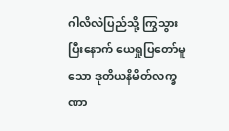ဂါလိလဲပြည်သို့ ကြွသွားပြီးနောက် ယေရှုပြတော်မူသော ဒုတိယနိမိတ်လက္ခဏာ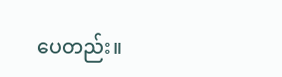ပေတည်း။